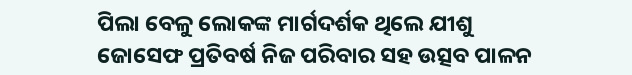ପିଲା ବେଳୁ ଲୋକଙ୍କ ମାର୍ଗଦର୍ଶକ ଥିଲେ ଯୀଶୁ
ଜୋସେଫ ପ୍ରତିବର୍ଷ ନିଜ ପରିବାର ସହ ଉତ୍ସବ ପାଳନ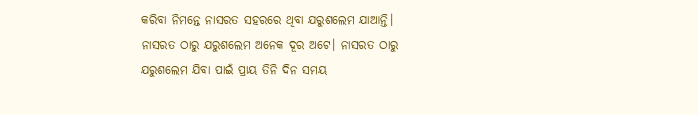କରିବା ନିମନ୍ତେ ନାସରତ ସହରରେ ଥିବା ଯରୁଶଲେମ ଯାଆନ୍ତି। ନାସରତ ଠାରୁ ଯରୁଶଲେମ ଅନେକ ଦୂର ଅଟେ। ନାସରତ ଠାରୁ ଯରୁଶଲେମ ଯିବା ପାଇଁ ପ୍ରାୟ ତିନି ଦିନ ସମୟ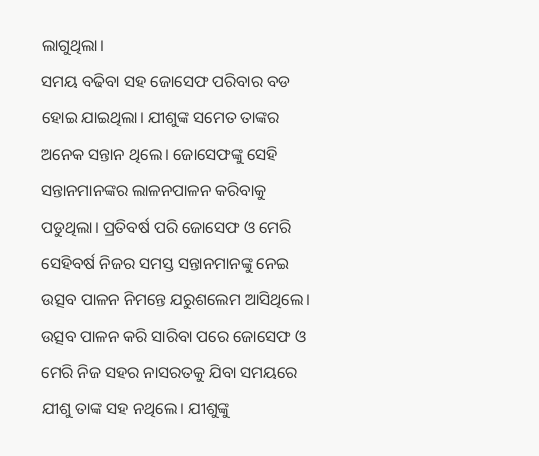ଲାଗୁଥିଲା।
ସମୟ ବଢିବା ସହ ଜୋସେଫ ପରିବାର ବଡ ହୋଇ ଯାଇଥିଲା। ଯୀଶୁଙ୍କ ସମେତ ତାଙ୍କର ଅନେକ ସନ୍ତାନ ଥିଲେ। ଜୋସେଫଙ୍କୁ ସେହି ସନ୍ତାନମାନଙ୍କର ଲାଳନପାଳନ କରିବାକୁ ପଡୁଥିଲା। ପ୍ରତିବର୍ଷ ପରି ଜୋସେଫ ଓ ମେରି ସେହିବର୍ଷ ନିଜର ସମସ୍ତ ସନ୍ତାନମାନଙ୍କୁ ନେଇ ଉତ୍ସବ ପାଳନ ନିମନ୍ତେ ଯରୁଶଲେମ ଆସିଥିଲେ। ଉତ୍ସବ ପାଳନ କରି ସାରିବା ପରେ ଜୋସେଫ ଓ ମେରି ନିଜ ସହର ନାସରତକୁ ଯିବା ସମୟରେ ଯୀଶୁ ତାଙ୍କ ସହ ନଥିଲେ। ଯୀଶୁଙ୍କୁ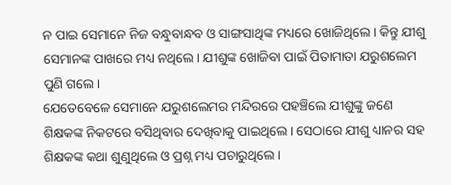ନ ପାଇ ସେମାନେ ନିଜ ବନ୍ଧୁବାନ୍ଧବ ଓ ସାଙ୍ଗସାଥିଙ୍କ ମଧ୍ୟରେ ଖୋଜିଥିଲେ। କିନ୍ତୁ ଯୀଶୁ ସେମାନଙ୍କ ପାଖରେ ମଧ୍ୟ ନଥିଲେ। ଯୀଶୁଙ୍କ ଖୋଜିବା ପାଇଁ ପିତାମାତା ଯରୁଶଲେମ ପୁଣି ଗଲେ।
ଯେତେବେଳେ ସେମାନେ ଯରୁଶଲେମର ମନ୍ଦିରରେ ପହଞ୍ଚିଲେ ଯୀଶୁଙ୍କୁ ଜଣେ ଶିକ୍ଷକଙ୍କ ନିକଟରେ ବସିଥିବାର ଦେଖିବାକୁ ପାଇଥିଲେ। ସେଠାରେ ଯୀଶୁ ଧ୍ୟାନର ସହ ଶିକ୍ଷକଙ୍କ କଥା ଶୁଣୁଥିଲେ ଓ ପ୍ରଶ୍ନ ମଧ୍ୟ ପଚାରୁଥିଲେ।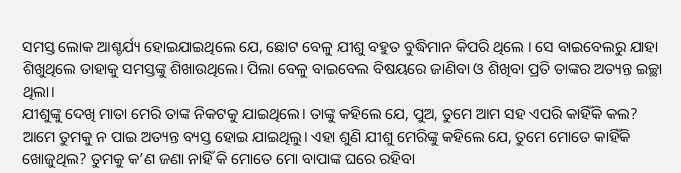ସମସ୍ତ ଲୋକ ଆଶ୍ଚର୍ଯ୍ୟ ହୋଇଯାଇଥିଲେ ଯେ, ଛୋଟ ବେଳୁ ଯୀଶୁ ବହୁତ ବୁଦ୍ଧିମାନ କିପରି ଥିଲେ । ସେ ବାଇବେଲରୁ ଯାହା ଶିଖୁଥିଲେ ତାହାକୁ ସମସ୍ତଙ୍କୁ ଶିଖାଉଥିଲେ। ପିଲା ବେଳୁ ବାଇବେଲ ବିଷୟରେ ଜାଣିବା ଓ ଶିଖିବା ପ୍ରତି ତାଙ୍କର ଅତ୍ୟନ୍ତ ଇଚ୍ଛା ଥିଲା।
ଯୀଶୁଙ୍କୁ ଦେଖି ମାତା ମେରି ତାଙ୍କ ନିକଟକୁ ଯାଇଥିଲେ। ତାଙ୍କୁ କହିଲେ ଯେ, ପୁଅ, ତୁମେ ଆମ ସହ ଏପରି କାହିଁକି କଲ? ଆମେ ତୁମକୁ ନ ପାଇ ଅତ୍ୟନ୍ତ ବ୍ୟସ୍ତ ହୋଇ ଯାଇଥିଲୁ। ଏହା ଶୁଣି ଯୀଶୁ ମେରିଙ୍କୁ କହିଲେ ଯେ, ତୁମେ ମୋତେ କାହିଁକି ଖୋଜୁଥିଲ? ତୁମକୁ କ’ଣ ଜଣା ନାହିଁ କି ମୋତେ ମୋ ବାପାଙ୍କ ଘରେ ରହିବା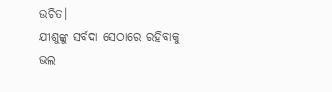ଉଚିତ।
ଯୀଶୁଙ୍କୁ ସର୍ବଦା ସେଠାରେ ରହିବାକୁ ଭଲ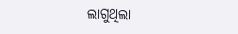ଲାଗୁଥିଲା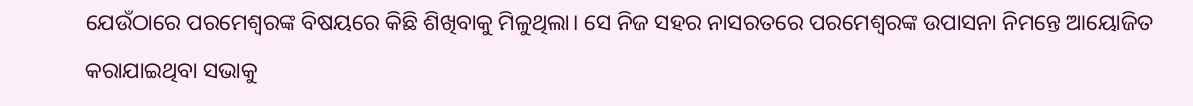ଯେଉଁଠାରେ ପରମେଶ୍ବରଙ୍କ ବିଷୟରେ କିଛି ଶିଖିବାକୁ ମିଳୁଥିଲା। ସେ ନିଜ ସହର ନାସରତରେ ପରମେଶ୍ବରଙ୍କ ଉପାସନା ନିମନ୍ତେ ଆୟୋଜିତ କରାଯାଇଥିବା ସଭାକୁ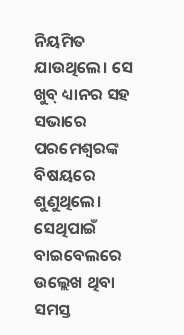ନିୟମିତ ଯାଉଥିଲେ। ସେ ଖୁବ୍ ଧ୍ୟାନର ସହ ସଭାରେ ପରମେଶ୍ବରଙ୍କ ବିଷୟରେ ଶୁଣୁଥିଲେ। ସେଥିପାଇଁ ବାଇବେଲରେ ଉଲ୍ଲେଖ ଥିବା ସମସ୍ତ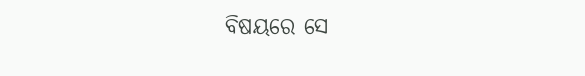ବିଷୟରେ ସେ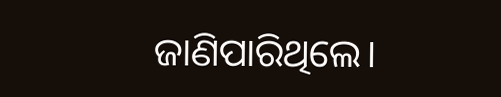ଜାଣିପାରିଥିଲେ।